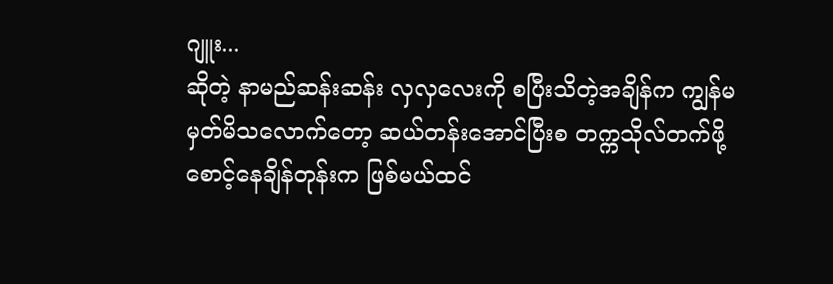ဂျူး...
ဆိုတဲ့ နာမည်ဆန်းဆန်း လှလှလေးကို စပြီးသိတဲ့အချိန်က ကျွန်မ မှတ်မိသလောက်တော့ ဆယ်တန်းအောင်ပြီးစ တက္ကသိုလ်တက်ဖို့ စောင့်နေချိန်တုန်းက ဖြစ်မယ်ထင်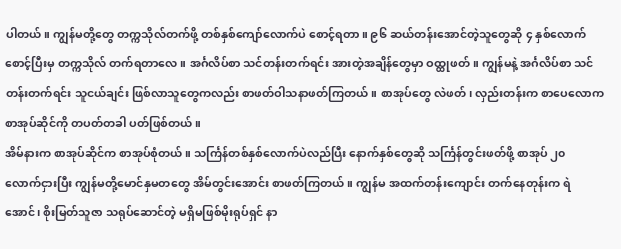ပါတယ်။ ကျွန်မတို့တွေ တက္ကသိုလ်တက်ဖို့ တစ်နှစ်ကျော်လောက်ပဲ စောင့်ရတာ။ ၉၆ ဆယ်တန်းအောင်တဲ့သူတွေဆို ၄ နှစ်လောက် စောင့်ပြီးမှ တက္ကသိုလ် တက်ရတာလေ။ အင်္ဂလိပ်စာ သင်တန်းတက်ရင်း အားတဲ့အချိန်တွေမှာ ဝထ္ထုဖတ်။ ကျွန်မနဲ့ အင်္ဂလိပ်စာ သင်တန်းတက်ရင်း သူငယ်ချင်း ဖြစ်လာသူတွေကလည်း စာဖတ်ဝါသနာဖတ်ကြတယ်။ စာအုပ်တွေ လဲဖတ်၊ လှည်းတန်းက စာပေလောက စာအုပ်ဆိုင်ကို တပတ်တခါ ပတ်ဖြစ်တယ်။
အိမ်နားက စာအုပ်ဆိုင်က စာအုပ်စုံတယ်။ သင်္ကြန်တစ်နှစ်လောက်ပဲလည်ပြီး နောက်နှစ်တွေဆို သင်္ကြန်တွင်းဖတ်ဖို့ စာအုပ် ၂၀ လောက်ငှားပြီး ကျွန်မတို့မောင်နှမတတွေ အိမ်တွင်းအောင်း စာဖတ်ကြတယ်။ ကျွန်မ အထက်တန်းကျောင်း တက်နေတုန်းက ရဲအောင်၊ စိုးမြတ်သူဇာ သရုပ်ဆောင်တဲ့ မရှိမဖြစ်မိုးရုပ်ရှင် နာ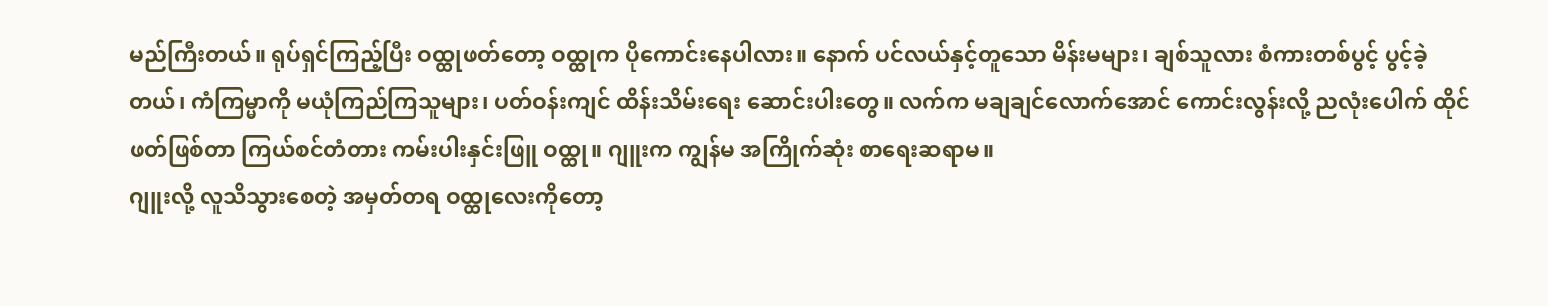မည်ကြီးတယ်။ ရုပ်ရှင်ကြည့်ပြီး ဝထ္ထုဖတ်တော့ ဝထ္ထုက ပိုကောင်းနေပါလား။ နောက် ပင်လယ်နှင့်တူသော မိန်းမများ၊ ချစ်သူလား စံကားတစ်ပွင့် ပွင့်ခဲ့တယ်၊ ကံကြမ္မာကို မယုံကြည်ကြသူများ၊ ပတ်ဝန်းကျင် ထိန်းသိမ်းရေး ဆောင်းပါးတွေ။ လက်က မချချင်လောက်အောင် ကောင်းလွန်းလို့ ညလုံးပေါက် ထိုင်ဖတ်ဖြစ်တာ ကြယ်စင်တံတား ကမ်းပါးနှင်းဖြူ ဝထ္ထု။ ဂျူးက ကျွန်မ အကြိုက်ဆုံး စာရေးဆရာမ။
ဂျူးလို့ လူသိသွားစေတဲ့ အမှတ်တရ ဝထ္ထုလေးကိုတော့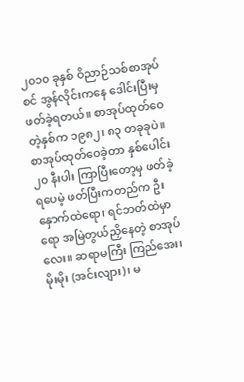၂၀၁၀ ခုနှစ် ဝိညာဉ်သစ်စာအုပ်စင် အွန်လိုင်းကနေ ဒေါင်းပြီးမှ ဖတ်ခဲ့ရတယ်။ စာအုပ်ထုတ်ဝေတဲ့နှစ်က ၁၉၈၂၊ ၈၃ တခုခုပဲ။ စာအုပ်ထုတ်ဝေခဲ့တာ နှစ်ပေါင်း ၂၀ နီးပါး ကြာပြီးတော့မှ ဖတ်ခဲ့ရပေမဲ့ ဖတ်ပြီးကတည်က ဦးနှောက်ထဲရော၊ ရင်ဘတ်ထဲမှာရော အမြဲတွယ်ညှိနေတဲ့ စာအုပ်လေး။ ဆရာမကြီး ကြည်အေး၊ မိုးမိုး (အင်းလျား)၊ မ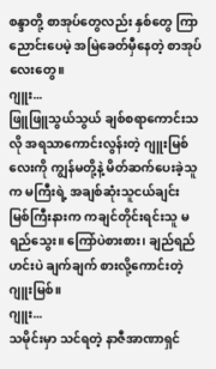စန္ဒာတို့ စာအုပ်တွေလည်း နှစ်တွေ ကြာညောင်းပေမဲ့ အမြဲခေတ်မှီနေတဲ့ စာအုပ်လေးတွေ။
ဂျူး...
ဖြူဖြူသွယ်သွယ် ချစ်စရာကောင်းသလို အရသာကောင်းလွန်းတဲ့ ဂျူးမြစ်လေးကို ကျွန်မတို့နဲ့ မိတ်ဆက်ပေးခဲ့သူက မကြီးရဲ့ အချစ်ဆုံးသူငယ်ချင်း မြစ်ကြီးနားက ကချင်တိုင်းရင်းသူ မရည်သွေး။ ကြော်ပဲစားစား၊ ချည်ရည်ဟင်းပဲ ချက်ချက် စားလို့ကောင်းတဲ့ ဂျူးမြစ်။
ဂျူး...
သမိုင်းမှာ သင်ရတဲ့ နာဇီအာဏာရှင်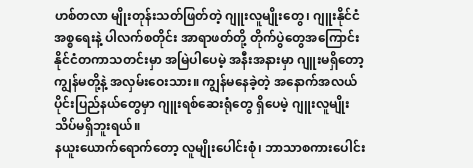ဟစ်တလာ မျိုးတုန်းသတ်ဖြတ်တဲ့ ဂျူးလူမျိုးတွေ၊ ဂျူးနိုင်ငံ အစ္စရေးနဲ့ ပါလက်စတိုင်း အာရာဖတ်တို့ တိုက်ပွဲတွေအကြောင်း နိုင်ငံတကာသတင်းမှာ အမြဲပါပေမဲ့ အနီးအနားမှာ ဂျူးမရှိတော့ ကျွန်မတို့နဲ့ အလှမ်းဝေးသား။ ကျွန်မနေခဲ့တဲ့ အနောက်အလယ်ပိုင်းပြည်နယ်တွေမှာ ဂျူးရစ်ဆေးရုံတွေ ရှိပေမဲ့ ဂျူးလူမျိုး သိပ်မရှိဘူးရယ်။
နယူးယောက်ရောက်တော့ လူမျိုးပေါင်းစုံ၊ ဘာသာစကားပေါင်း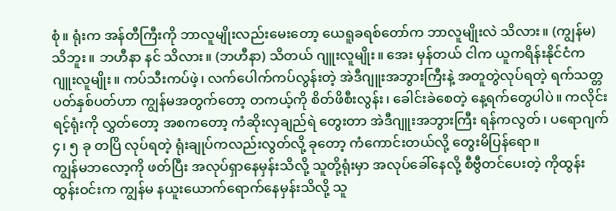စုံ။ ရုံးက အန်တီကြီးကို ဘာလူမျိုးလည်းမေးတော့ ယေရူခရစ်တော်က ဘာလူမျိုးလဲ သိလား။ (ကျွန်မ) သိဘူး။ ဘဟီနာ နင် သိလား။ (ဘဟီနာ) သိတယ် ဂျူးလူမျိုး။ အေး မှန်တယ် ငါက ယူကရိန်းနိုင်ငံက ဂျူးလူမျိုး။ ကပ်သီးကပ်ဖဲ့၊ လက်ပေါက်ကပ်လွန်းတဲ့ အဲဒီဂျူးအဘွားကြီးနဲ့ အတူတွဲလုပ်ရတဲ့ ရက်သတ္တပတ်နှစ်ပတ်ဟာ ကျွန်မအတွက်တော့ တကယ့်ကို စိတ်ဖိစီးလွန်း၊ ခေါင်းခဲစေတဲ့ နေ့ရက်တွေပါပဲ။ ကလိုင်းရင့်ရုံးကို လွှတ်တော့ အစကတော့ ကံဆိုးလှချည်ရဲ တွေးတာ အဲဒီဂျူးအဘွားကြီး ရန်ကလွတ်၊ ပရောဂျက် ၄၊ ၅ ခု တပြိ လုပ်ရတဲ့ ရုံးချုပ်ကလည်းလွတ်လို့ ခုတော့ ကံကောင်းတယ်လို့ တွေးမိပြန်ရော။
ကျွန်မဘလော့ကို ဖတ်ပြီး အလုပ်ရှာနေမှန်းသိလို့ သူတို့ရုံးမှာ အလုပ်ခေါ်နေလို့ စီဗွီတင်ပေးတဲ့ ကိုထွန်းထွန်းဝင်းက ကျွန်မ နယူးယောက်ရောက်နေမှန်းသိလို့ သူ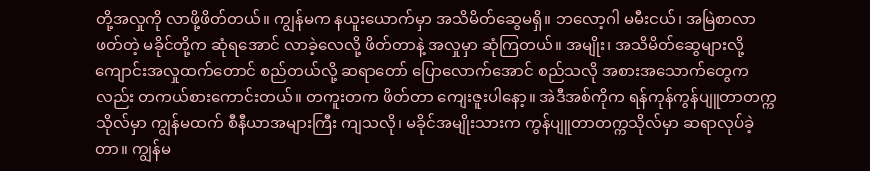တို့အလှုကို လာဖို့ဖိတ်တယ်။ ကျွန်မက နယူးယောက်မှာ အသိမိတ်ဆွေမရှိ။ ဘလော့ဂါ မမီးငယ်၊ အမြဲစာလာဖတ်တဲ့ မခိုင်တို့က ဆုံရအောင် လာခဲ့လေလို့ ဖိတ်တာနဲ့ အလှုမှာ ဆုံကြတယ်။ အမျိုး၊ အသိမိတ်ဆွေများလို့ ကျောင်းအလှုထက်တောင် စည်တယ်လို့ ဆရာတော် ပြောလောက်အောင် စည်သလို အစားအသောက်တွေကလည်း တကယ်စားကောင်းတယ်။ တကူးတက ဖိတ်တာ ကျေးဇူးပါနော့။ အဲဒီအစ်ကိုက ရန်ကုန်ကွန်ပျူတာတက္ကသိုလ်မှာ ကျွန်မထက် စီနီယာအများကြီး ကျသလို၊ မခိုင်အမျိုးသားက ကွန်ပျူတာတက္ကသိုလ်မှာ ဆရာလုပ်ခဲ့တာ။ ကျွန်မ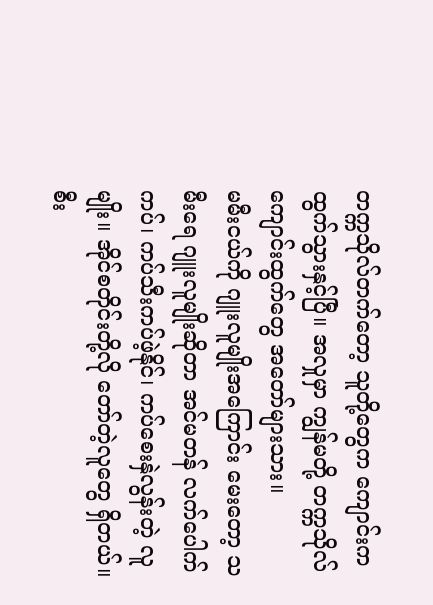တက္ကသိုလ်တက်တော့ သူတို့တွေက ကျောင်းက ထွက်သွားနှင့်ပြီ။ အလှုမှာ ကျွန်မတို့ တက္ကသိုလ်ကျောင်းထွက်တွေ အတော်များသား။
မမီးငယ်ကို ဂျူးလူမျိုးအကြောင်း မေးတော့ သမီးရေ ဂျူးလူမျိုးဆိုတာ အင်မတန် လက်ပေါက်ကပ်၊ ကပ်သီးကပ်ဖဲ့နိုင်၊ ကပ်စေးနှဲလွန်းတဲ့ လူမျိုး။ အိုင်စတိုင်းတို့လို တော်တဲ့လူတွေ ရှိတယ်။ စီး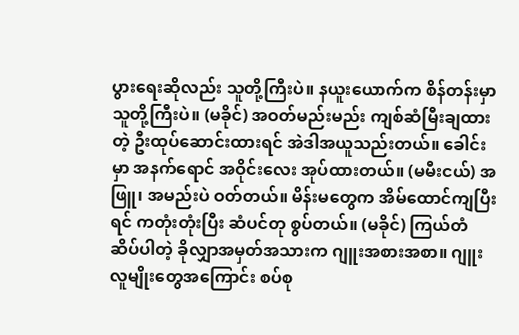ပွားရေးဆိုလည်း သူတို့ကြီးပဲ။ နယူးယောက်က စိန်တန်းမှာ သူတို့ကြီးပဲ။ (မခိုင်) အဝတ်မည်းမည်း ကျစ်ဆံမြီးချထားတဲ့ ဦးထုပ်ဆောင်းထားရင် အဲဒါအယူသည်းတယ်။ ခေါင်းမှာ အနက်ရောင် အဝိုင်းလေး အုပ်ထားတယ်။ (မမီးငယ်) အဖြူ၊ အမည်းပဲ ဝတ်တယ်။ မိန်းမတွေက အိမ်ထောင်ကျပြီးရင် ကတုံးတုံးပြီး ဆံပင်တု စွပ်တယ်။ (မခိုင်) ကြယ်တံဆိပ်ပါတဲ့ ခိုလျှာအမှတ်အသားက ဂျူးအစားအစာ။ ဂျူးလူမျိုးတွေအကြောင်း စပ်စု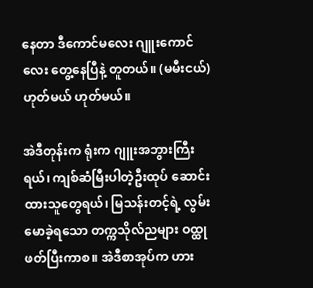နေတာ ဒီကောင်မလေး ဂျူးကောင်လေး တွေ့နေပြီနဲ့ တူတယ်။ (မမီးငယ်) ဟုတ်မယ် ဟုတ်မယ်။

အဲဒီတုန်းက ရုံးက ဂျူးအဘွားကြီးရယ်၊ ကျစ်ဆံမြီးပါတဲ့ဦးထုပ် ဆောင်းထားသူတွေရယ်၊ မြသန်းတင့်ရဲ့ လွမ်းမောခဲ့ရသော တက္ကသိုလ်ညများ ဝထ္ထု ဖတ်ပြီးကာစ။ အဲဒီစာအုပ်က ဟား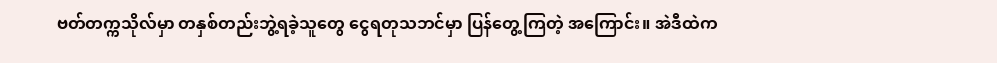ဗတ်တက္ကသိုလ်မှာ တနှစ်တည်းဘွဲ့ရခဲ့သူတွေ ငွေရတုသဘင်မှာ ပြန်တွေ့ကြတဲ့ အကြောင်း။ အဲဒီထဲက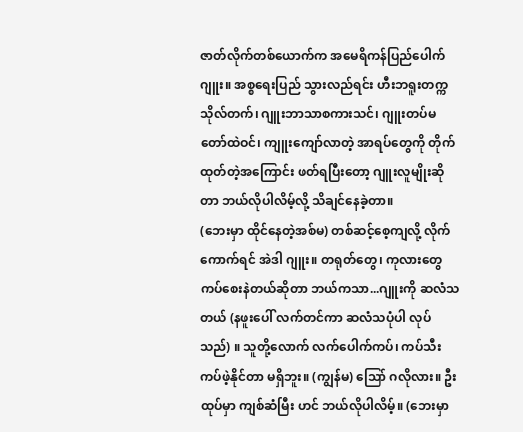ဇာတ်လိုက်တစ်ယောက်က အမေရိကန်ပြည်ပေါက်ဂျူး။ အစ္စရေးပြည် သွားလည်ရင်း ဟီးဘရူးတက္ကသိုလ်တက်၊ ဂျူးဘာသာစကားသင်၊ ဂျူးတပ်မတော်ထဲဝင်၊ ကျူးကျော်လာတဲ့ အာရပ်တွေကို တိုက်ထုတ်တဲ့အကြောင်း ဖတ်ရပြီးတော့ ဂျူးလူမျိုးဆိုတာ ဘယ်လိုပါလိမ့်လို့ သိချင်နေခဲ့တာ။
(ဘေးမှာ ထိုင်နေတဲ့အစ်မ) တစ်ဆင့်စေ့ကျလို့ လိုက်ကောက်ရင် အဲဒါ ဂျူး။ တရုတ်တွေ၊ ကုလားတွေ ကပ်စေးနဲတယ်ဆိုတာ ဘယ်ကသာ...ဂျူးကို ဆလံသတယ် (နဖူးပေါ် လက်တင်ကာ ဆလံသပုံပါ လုပ်သည်) ။ သူတို့လောက် လက်ပေါက်ကပ်၊ ကပ်သီးကပ်ဖဲ့နိုင်တာ မရှိဘူး။ (ကျွန်မ) သြော် ဂလိုလား။ ဦးထုပ်မှာ ကျစ်ဆံမြီး ဟင် ဘယ်လိုပါလိမ့်။ (ဘေးမှာ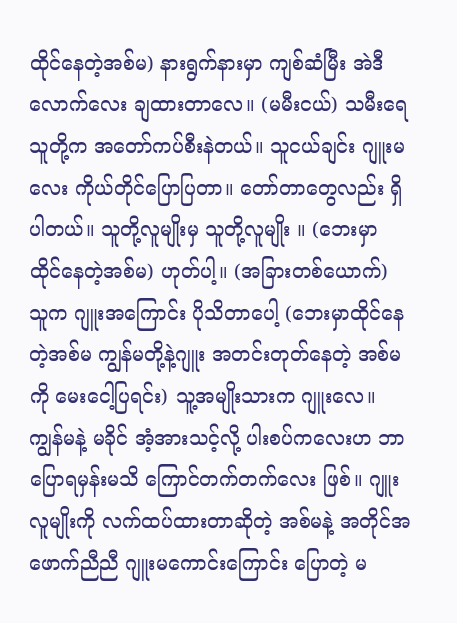ထိုင်နေတဲ့အစ်မ) နားရွက်နားမှာ ကျစ်ဆံမြီး အဲဒီလောက်လေး ချထားတာလေ။ (မမီးငယ်) သမီးရေ သူတို့က အတော်ကပ်စီးနဲတယ်။ သူငယ်ချင်း ဂျူးမလေး ကိုယ်တိုင်ပြောပြတာ။ တော်တာတွေလည်း ရှိပါတယ်။ သူတို့လူမျိုးမှ သူတို့လူမျိုး ။ (ဘေးမှာ ထိုင်နေတဲ့အစ်မ) ဟုတ်ပါ့။ (အခြားတစ်ယောက်) သူက ဂျူးအကြောင်း ပိုသိတာပေါ့ (ဘေးမှာထိုင်နေတဲ့အစ်မ ကျွန်မတို့နဲ့ဂျူး အတင်းတုတ်နေတဲ့ အစ်မကို မေးငေါ့ပြရင်း) သူ့အမျိုးသားက ဂျူးလေ။
ကျွန်မနဲ့ မခိုင် အံ့အားသင့်လို့ ပါးစပ်ကလေးဟ ဘာပြောရမှန်းမသိ ကြောင်တက်တက်လေး ဖြစ်။ ဂျူးလူမျိုးကို လက်ထပ်ထားတာဆိုတဲ့ အစ်မနဲ့ အတိုင်အဖောက်ညီညီ ဂျူးမကောင်းကြောင်း ပြောတဲ့ မ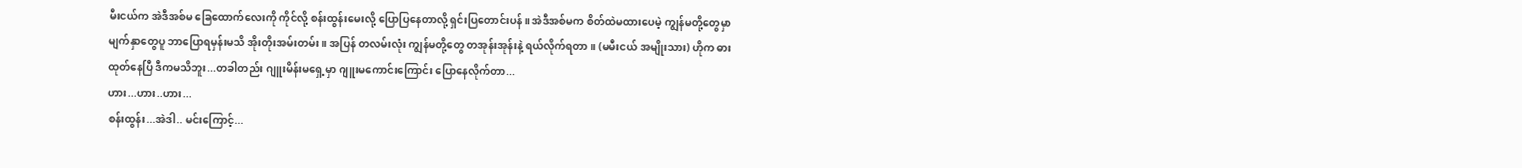မီးငယ်က အဲဒီအစ်မ ခြေထောက်လေးကို ကိုင်လို့ စန်းထွန်းမေးလို့ ပြောပြနေတာလို့ ရှင်းပြတောင်းပန်။ အဲဒီအစ်မက စိတ်ထဲမထားပေမဲ့ ကျွန်မတို့တွေမှာ မျက်နှာတွေပူ ဘာပြောရမှန်းမသိ အိုးတိုးအမ်းတမ်း။ အပြန် တလမ်းလုံး ကျွန်မတို့တွေ တအုန်းအုန်းနဲ့ ရယ်လိုက်ရတာ။ (မမီးငယ် အမျိုးသား) ဟိုက ဓားထုတ်နေပြီ ဒီကမသိဘူး...တခါတည်း ဂျူးမိန်းမရှေ့မှာ ဂျူးမကောင်းကြောင်း ပြောနေလိုက်တာ...
ဟား...ဟား..ဟား...
စန်းထွန်း...အဲဒါ.. မင်းကြောင့်...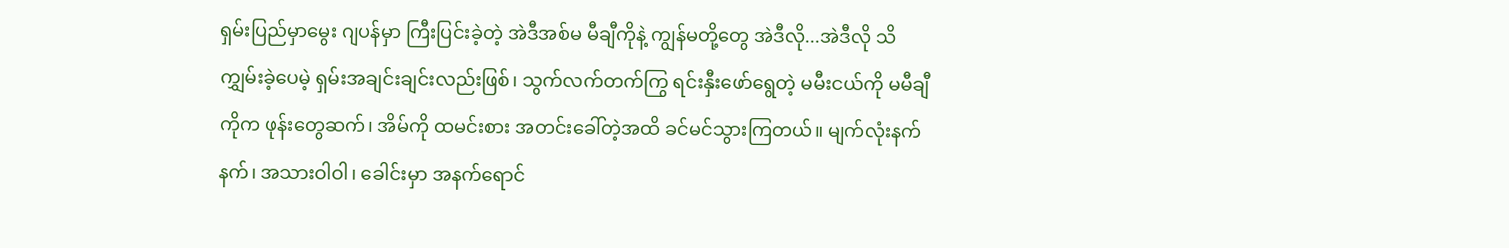ရှမ်းပြည်မှာမွေး ဂျပန်မှာ ကြီးပြင်းခဲ့တဲ့ အဲဒီအစ်မ မီချီကိုနဲ့ ကျွန်မတို့တွေ အဲဒီလို...အဲဒီလို သိ
ကျွှမ်းခဲ့ပေမဲ့ ရှမ်းအချင်းချင်းလည်းဖြစ်၊ သွက်လက်တက်ကြွ ရင်းနှီးဖော်ရွေတဲ့ မမီးငယ်ကို မမီချီကိုက ဖုန်းတွေဆက်၊ အိမ်ကို ထမင်းစား အတင်းခေါ်တဲ့အထိ ခင်မင်သွားကြတယ်။ မျက်လုံးနက်နက်၊ အသားဝါဝါ၊ ခေါင်းမှာ အနက်ရောင်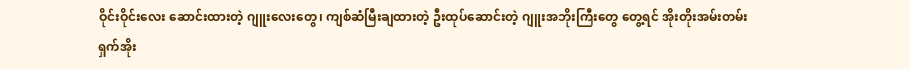ဝိုင်းဝိုင်းလေး ဆောင်းထားတဲ့ ဂျူးလေးတွေ၊ ကျစ်ဆံမြီးချထားတဲ့ ဦးထုပ်ဆောင်းတဲ့ ဂျူးအဘိုးကြီးတွေ တွေ့ရင် အိုးတိုးအမ်းတမ်း ရှက်အိုး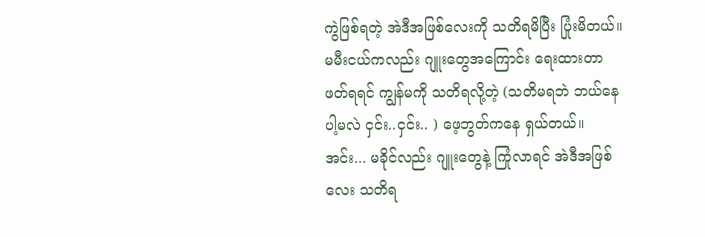ကွဲဖြစ်ရတဲ့ အဲဒီအဖြစ်လေးကို သတိရမိပြီး ပြုံးမိတယ်။ မမီးငယ်ကလည်း ဂျူးတွေအကြောင်း ရေးထားတာ ဖတ်ရရင် ကျွန်မကို သတိရလို့တဲ့ (သတိမရဘဲ ဘယ်နေပါ့မလဲ ငှင်း..ငှင်း.. ) ဖေ့ဘွတ်ကနေ ရှယ်တယ်။ အင်း... မခိုင်လည်း ဂျူးတွေနဲ့ ကြုံလာရင် အဲဒီအဖြစ်လေး သတိရ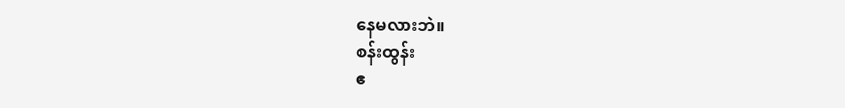နေမလားဘဲ။
စန်းထွန်း
ဧ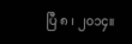ပြီ ၈ ၊ ၂၀၁၄။